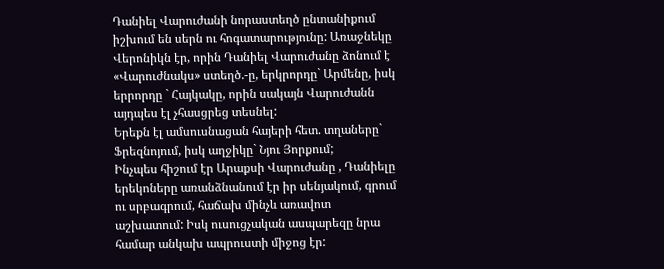Դանիել Վարուժանի նորաստեղծ ընտանիքում իշխում են սերն ու հոգատարությունը: Առաջնեկը Վերոնիկն էր, որին Դանիել Վարուժանը ձոնում է «Վարուժնակս» ստեղծ.-ը, երկրորդը` Արմենը, իսկ երրորդը ` Հայկակը, որին սակայն Վարուժանն այդպես էլ չհասցրեց տեսնել:
Երեքն էլ ամսուսնացան հայերի հետ. տղաները` Ֆրեզնոյում, իսկ աղջիկը` Նյու Յորքում;
Ինչպես հիշում էր Արաքսի Վարուժանը , Դանիելը երեկոները առանձնանում էր իր սենյակում, գրում ու սրբագրում, հաճախ մինչև առավոտ աշխատում: Իսկ ուսուցչական ասպարեզը նրա համար անկախ ապրուստի միջոց էր: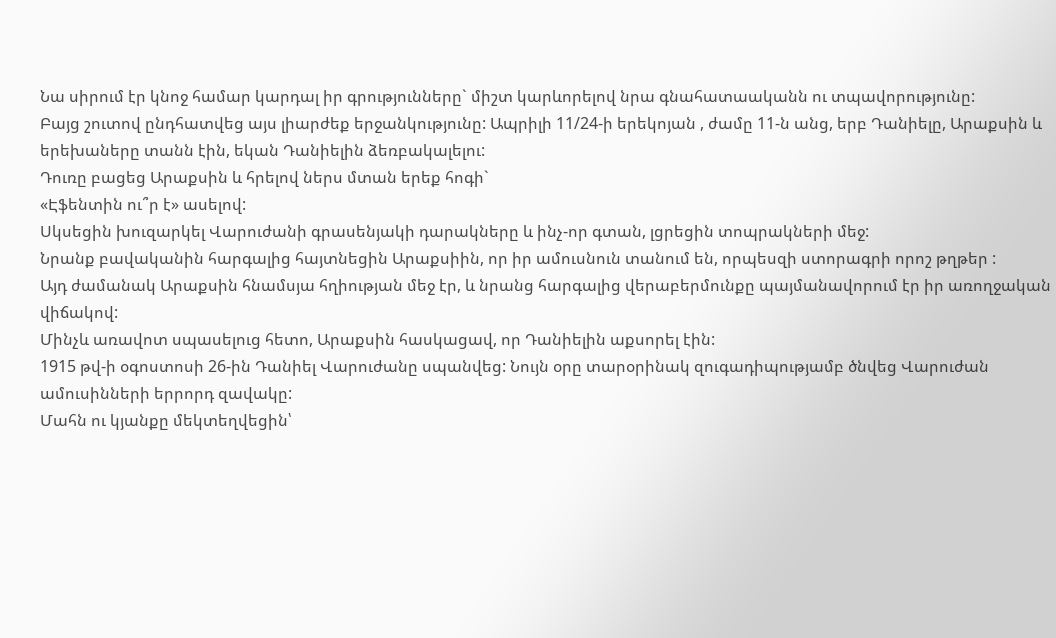Նա սիրում էր կնոջ համար կարդալ իր գրությունները` միշտ կարևորելով նրա գնահատաականն ու տպավորությունը:
Բայց շուտով ընդհատվեց այս լիարժեք երջանկությունը: Ապրիլի 11/24-ի երեկոյան , ժամը 11-ն անց, երբ Դանիելը, Արաքսին և երեխաները տանն էին, եկան Դանիելին ձեռբակալելու:
Դուռը բացեց Արաքսին և հրելով ներս մտան երեք հոգի`
«Էֆենտին ու՞ր է» ասելով:
Սկսեցին խուզարկել Վարուժանի գրասենյակի դարակները և ինչ-որ գտան, լցրեցին տոպրակների մեջ:
Նրանք բավականին հարգալից հայտնեցին Արաքսիին, որ իր ամուսնուն տանում են, որպեսզի ստորագրի որոշ թղթեր :
Այդ ժամանակ Արաքսին հնամսյա հղիության մեջ էր, և նրանց հարգալից վերաբերմունքը պայմանավորում էր իր առողջական վիճակով:
Մինչև առավոտ սպասելուց հետո, Արաքսին հասկացավ, որ Դանիելին աքսորել էին:
1915 թվ-ի օգոստոսի 26-ին Դանիել Վարուժանը սպանվեց: Նույն օրը տարօրինակ զուգադիպությամբ ծնվեց Վարուժան ամուսինների երրորդ զավակը:
Մահն ու կյանքը մեկտեղվեցին՝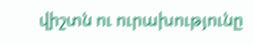վիշտն ու ուրախությունը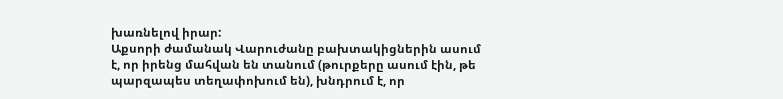խառնելով իրար:
Աքսորի ժամանակ Վարուժանը բախտակիցներին ասում է, որ իրենց մահվան են տանում (թուրքերը ասում էին, թե պարզապես տեղափոխում են), խնդրում է, որ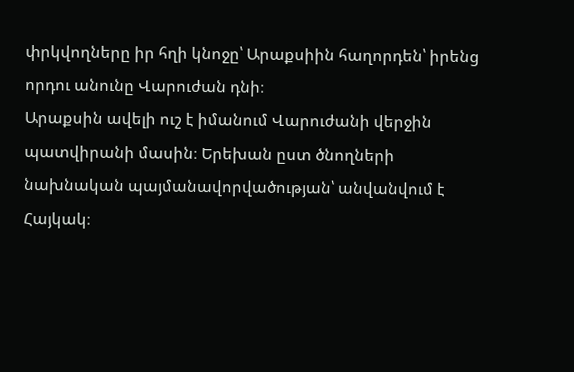փրկվողները իր հղի կնոջը՝ Արաքսիին հաղորդեն՝ իրենց որդու անունը Վարուժան դնի։
Արաքսին ավելի ուշ է իմանում Վարուժանի վերջին պատվիրանի մասին։ Երեխան ըստ ծնողների նախնական պայմանավորվածության՝ անվանվում է Հայկակ։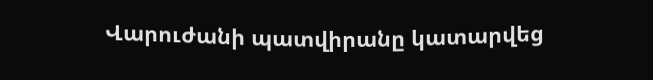Վարուժանի պատվիրանը կատարվեց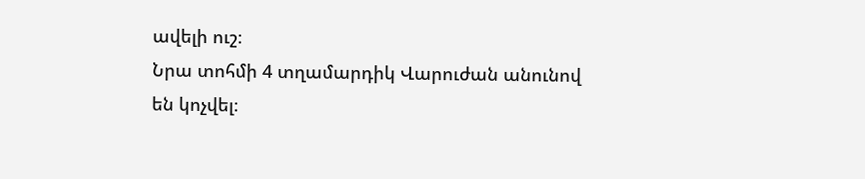ավելի ուշ։
Նրա տոհմի 4 տղամարդիկ Վարուժան անունով են կոչվել։